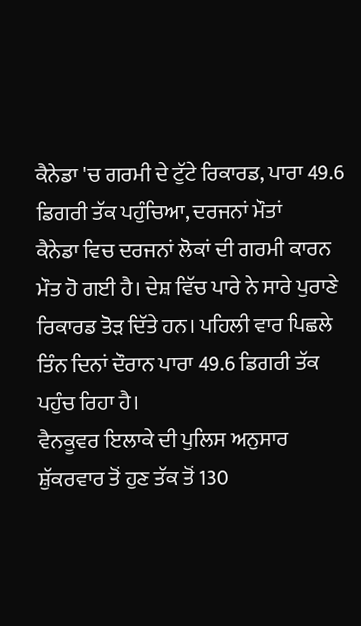ਕੈਨੇਡਾ 'ਚ ਗਰਮੀ ਦੇ ਟੁੱਟੇ ਰਿਕਾਰਡ, ਪਾਰਾ 49.6 ਡਿਗਰੀ ਤੱਕ ਪਹੁੰਚਿਆ, ਦਰਜਨਾਂ ਮੌਤਾਂ
ਕੈਨੇਡਾ ਵਿਚ ਦਰਜਨਾਂ ਲੋਕਾਂ ਦੀ ਗਰਮੀ ਕਾਰਨ ਮੌਤ ਹੋ ਗਈ ਹੈ। ਦੇਸ਼ ਵਿੱਚ ਪਾਰੇ ਨੇ ਸਾਰੇ ਪੁਰਾਣੇ ਰਿਕਾਰਡ ਤੋੜ ਦਿੱਤੇ ਹਨ। ਪਹਿਲੀ ਵਾਰ ਪਿਛਲੇ ਤਿੰਨ ਦਿਨਾਂ ਦੌਰਾਨ ਪਾਰਾ 49.6 ਡਿਗਰੀ ਤੱਕ ਪਹੁੰਚ ਰਿਹਾ ਹੈ।
ਵੈਨਕੂਵਰ ਇਲਾਕੇ ਦੀ ਪੁਲਿਸ ਅਨੁਸਾਰ ਸ਼ੁੱਕਰਵਾਰ ਤੋਂ ਹੁਣ ਤੱਕ ਤੋਂ 130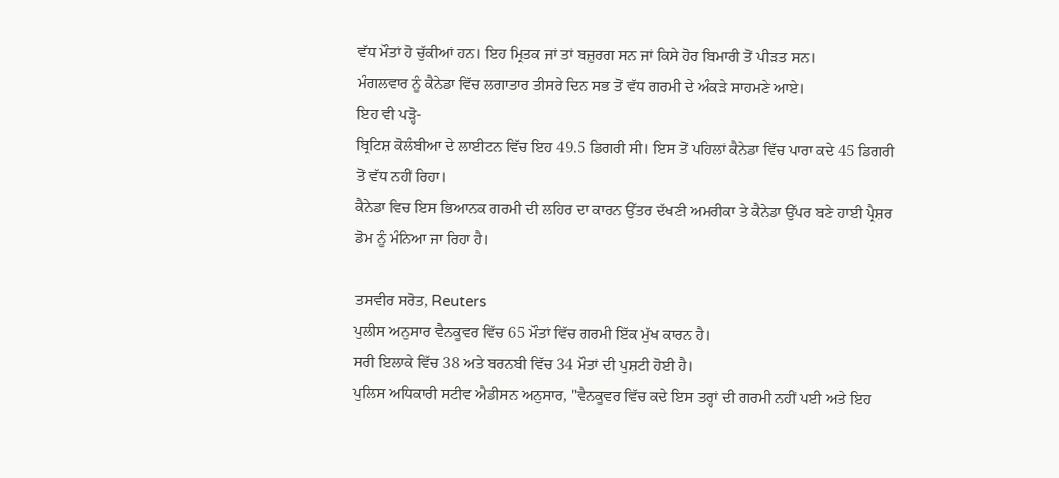ਵੱਧ ਮੌਤਾਂ ਹੋ ਚੁੱਕੀਆਂ ਹਨ। ਇਹ ਮ੍ਰਿਤਕ ਜਾਂ ਤਾਂ ਬਜ਼ੁਰਗ ਸਨ ਜਾਂ ਕਿਸੇ ਹੋਰ ਬਿਮਾਰੀ ਤੋਂ ਪੀੜਤ ਸਨ।
ਮੰਗਲਵਾਰ ਨੂੰ ਕੈਨੇਡਾ ਵਿੱਚ ਲਗਾਤਾਰ ਤੀਸਰੇ ਦਿਨ ਸਭ ਤੋਂ ਵੱਧ ਗਰਮੀ ਦੇ ਅੰਕੜੇ ਸਾਹਮਣੇ ਆਏ।
ਇਹ ਵੀ ਪੜ੍ਹੋ-
ਬ੍ਰਿਟਿਸ਼ ਕੋਲੰਬੀਆ ਦੇ ਲਾਈਟਨ ਵਿੱਚ ਇਹ 49.5 ਡਿਗਰੀ ਸੀ। ਇਸ ਤੋਂ ਪਹਿਲਾਂ ਕੈਨੇਡਾ ਵਿੱਚ ਪਾਰਾ ਕਦੇ 45 ਡਿਗਰੀ ਤੋਂ ਵੱਧ ਨਹੀਂ ਰਿਹਾ।
ਕੈਨੇਡਾ ਵਿਚ ਇਸ ਭਿਆਨਕ ਗਰਮੀ ਦੀ ਲਹਿਰ ਦਾ ਕਾਰਨ ਉੱਤਰ ਦੱਖਣੀ ਅਮਰੀਕਾ ਤੇ ਕੈਨੇਡਾ ਉੱਪਰ ਬਣੇ ਹਾਈ ਪ੍ਰੈਸ਼ਰ ਡੋਮ ਨੂੰ ਮੰਨਿਆ ਜਾ ਰਿਹਾ ਹੈ।

ਤਸਵੀਰ ਸਰੋਤ, Reuters
ਪੁਲੀਸ ਅਨੁਸਾਰ ਵੈਨਕੂਵਰ ਵਿੱਚ 65 ਮੌਤਾਂ ਵਿੱਚ ਗਰਮੀ ਇੱਕ ਮੁੱਖ ਕਾਰਨ ਹੈ।
ਸਰੀ ਇਲਾਕੇ ਵਿੱਚ 38 ਅਤੇ ਬਰਨਬੀ ਵਿੱਚ 34 ਮੌਤਾਂ ਦੀ ਪੁਸ਼ਟੀ ਹੋਈ ਹੈ।
ਪੁਲਿਸ ਅਧਿਕਾਰੀ ਸਟੀਵ ਐਡੀਸਨ ਅਨੁਸਾਰ, "ਵੈਨਕੂਵਰ ਵਿੱਚ ਕਦੇ ਇਸ ਤਰ੍ਹਾਂ ਦੀ ਗਰਮੀ ਨਹੀਂ ਪਈ ਅਤੇ ਇਹ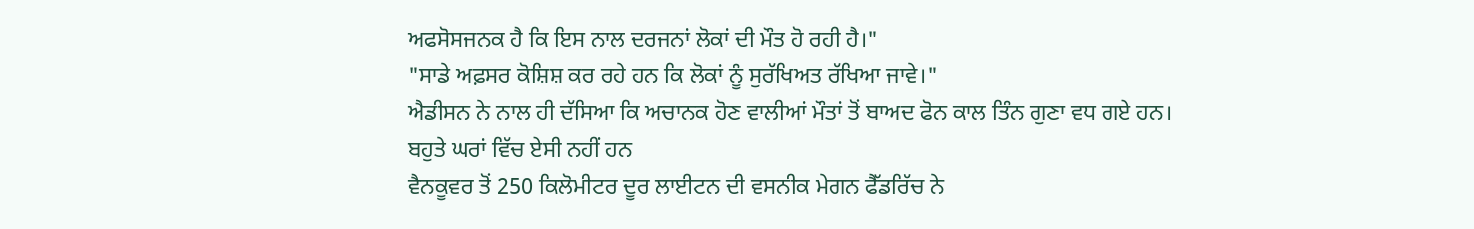ਅਫਸੋਸਜਨਕ ਹੈ ਕਿ ਇਸ ਨਾਲ ਦਰਜਨਾਂ ਲੋਕਾਂ ਦੀ ਮੌਤ ਹੋ ਰਹੀ ਹੈ।"
"ਸਾਡੇ ਅਫ਼ਸਰ ਕੋਸ਼ਿਸ਼ ਕਰ ਰਹੇ ਹਨ ਕਿ ਲੋਕਾਂ ਨੂੰ ਸੁਰੱਖਿਅਤ ਰੱਖਿਆ ਜਾਵੇ।"
ਐਡੀਸਨ ਨੇ ਨਾਲ ਹੀ ਦੱਸਿਆ ਕਿ ਅਚਾਨਕ ਹੋਣ ਵਾਲੀਆਂ ਮੌਤਾਂ ਤੋਂ ਬਾਅਦ ਫੋਨ ਕਾਲ ਤਿੰਨ ਗੁਣਾ ਵਧ ਗਏ ਹਨ।
ਬਹੁਤੇ ਘਰਾਂ ਵਿੱਚ ਏਸੀ ਨਹੀਂ ਹਨ
ਵੈਨਕੂਵਰ ਤੋਂ 250 ਕਿਲੋਮੀਟਰ ਦੂਰ ਲਾਈਟਨ ਦੀ ਵਸਨੀਕ ਮੇਗਨ ਫੈੱਡਰਿੱਚ ਨੇ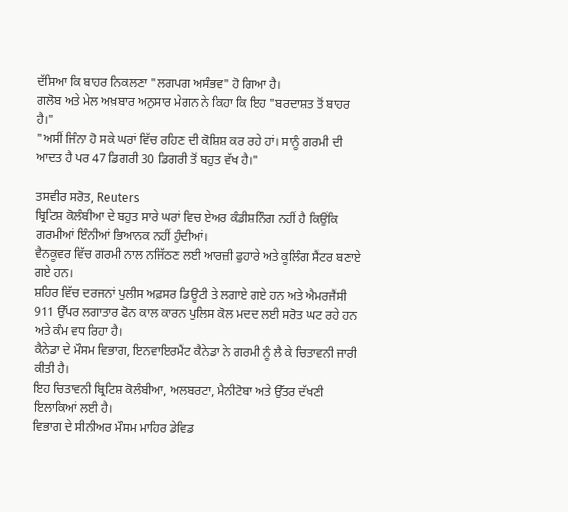ਦੱਸਿਆ ਕਿ ਬਾਹਰ ਨਿਕਲਣਾ "ਲਗਪਗ ਅਸੰਭਵ" ਹੋ ਗਿਆ ਹੈ।
ਗਲੋਬ ਅਤੇ ਮੇਲ ਅਖ਼ਬਾਰ ਅਨੁਸਾਰ ਮੇਗਨ ਨੇ ਕਿਹਾ ਕਿ ਇਹ "ਬਰਦਾਸ਼ਤ ਤੋਂ ਬਾਹਰ ਹੈ।"
"ਅਸੀਂ ਜਿੰਨਾ ਹੋ ਸਕੇ ਘਰਾਂ ਵਿੱਚ ਰਹਿਣ ਦੀ ਕੋਸ਼ਿਸ਼ ਕਰ ਰਹੇ ਹਾਂ। ਸਾਨੂੰ ਗਰਮੀ ਦੀ ਆਦਤ ਹੈ ਪਰ 47 ਡਿਗਰੀ 30 ਡਿਗਰੀ ਤੋਂ ਬਹੁਤ ਵੱਖ ਹੈ।"

ਤਸਵੀਰ ਸਰੋਤ, Reuters
ਬ੍ਰਿਟਿਸ਼ ਕੋਲੰਬੀਆ ਦੇ ਬਹੁਤ ਸਾਰੇ ਘਰਾਂ ਵਿਚ ਏਅਰ ਕੰਡੀਸ਼ਨਿੰਗ ਨਹੀਂ ਹੈ ਕਿਉਂਕਿ ਗਰਮੀਆਂ ਇੰਨੀਆਂ ਭਿਆਨਕ ਨਹੀਂ ਹੁੰਦੀਆਂ।
ਵੈਨਕੂਵਰ ਵਿੱਚ ਗਰਮੀ ਨਾਲ ਨਜਿੱਠਣ ਲਈ ਆਰਜ਼ੀ ਫੁਹਾਰੇ ਅਤੇ ਕੂਲਿੰਗ ਸੈਂਟਰ ਬਣਾਏ ਗਏ ਹਨ।
ਸ਼ਹਿਰ ਵਿੱਚ ਦਰਜਨਾਂ ਪੁਲੀਸ ਅਫ਼ਸਰ ਡਿਊਟੀ ਤੇ ਲਗਾਏ ਗਏ ਹਨ ਅਤੇ ਐਮਰਜੈਂਸੀ 911 ਉੱਪਰ ਲਗਾਤਾਰ ਫੋਨ ਕਾਲ ਕਾਰਨ ਪੁਲਿਸ ਕੋਲ ਮਦਦ ਲਈ ਸਰੋਤ ਘਟ ਰਹੇ ਹਨ ਅਤੇ ਕੰਮ ਵਧ ਰਿਹਾ ਹੈ।
ਕੈਨੇਡਾ ਦੇ ਮੌਸਮ ਵਿਭਾਗ, ਇਨਵਾਇਰਮੈਂਟ ਕੈਨੇਡਾ ਨੇ ਗਰਮੀ ਨੂੰ ਲੈ ਕੇ ਚਿਤਾਵਨੀ ਜਾਰੀ ਕੀਤੀ ਹੈ।
ਇਹ ਚਿਤਾਵਨੀ ਬ੍ਰਿਟਿਸ਼ ਕੋਲੰਬੀਆ, ਅਲਬਰਟਾ, ਮੈਨੀਟੋਬਾ ਅਤੇ ਉੱਤਰ ਦੱਖਣੀ ਇਲਾਕਿਆਂ ਲਈ ਹੈ।
ਵਿਭਾਗ ਦੇ ਸੀਨੀਅਰ ਮੌਸਮ ਮਾਹਿਰ ਡੇਵਿਡ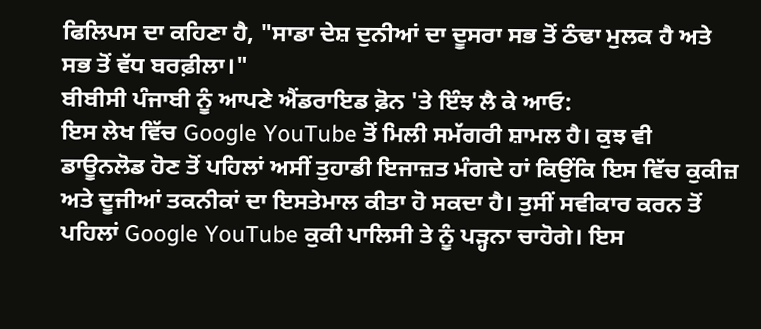ਫਿਲਿਪਸ ਦਾ ਕਹਿਣਾ ਹੈ, "ਸਾਡਾ ਦੇਸ਼ ਦੁਨੀਆਂ ਦਾ ਦੂਸਰਾ ਸਭ ਤੋਂ ਠੰਢਾ ਮੁਲਕ ਹੈ ਅਤੇ ਸਭ ਤੋਂ ਵੱਧ ਬਰਫ਼ੀਲਾ।"
ਬੀਬੀਸੀ ਪੰਜਾਬੀ ਨੂੰ ਆਪਣੇ ਐਂਡਰਾਇਡ ਫ਼ੋਨ 'ਤੇ ਇੰਝ ਲੈ ਕੇ ਆਓ:
ਇਸ ਲੇਖ ਵਿੱਚ Google YouTube ਤੋਂ ਮਿਲੀ ਸਮੱਗਰੀ ਸ਼ਾਮਲ ਹੈ। ਕੁਝ ਵੀ ਡਾਊਨਲੋਡ ਹੋਣ ਤੋਂ ਪਹਿਲਾਂ ਅਸੀਂ ਤੁਹਾਡੀ ਇਜਾਜ਼ਤ ਮੰਗਦੇ ਹਾਂ ਕਿਉਂਕਿ ਇਸ ਵਿੱਚ ਕੁਕੀਜ਼ ਅਤੇ ਦੂਜੀਆਂ ਤਕਨੀਕਾਂ ਦਾ ਇਸਤੇਮਾਲ ਕੀਤਾ ਹੋ ਸਕਦਾ ਹੈ। ਤੁਸੀਂ ਸਵੀਕਾਰ ਕਰਨ ਤੋਂ ਪਹਿਲਾਂ Google YouTube ਕੁਕੀ ਪਾਲਿਸੀ ਤੇ ਨੂੰ ਪੜ੍ਹਨਾ ਚਾਹੋਗੇ। ਇਸ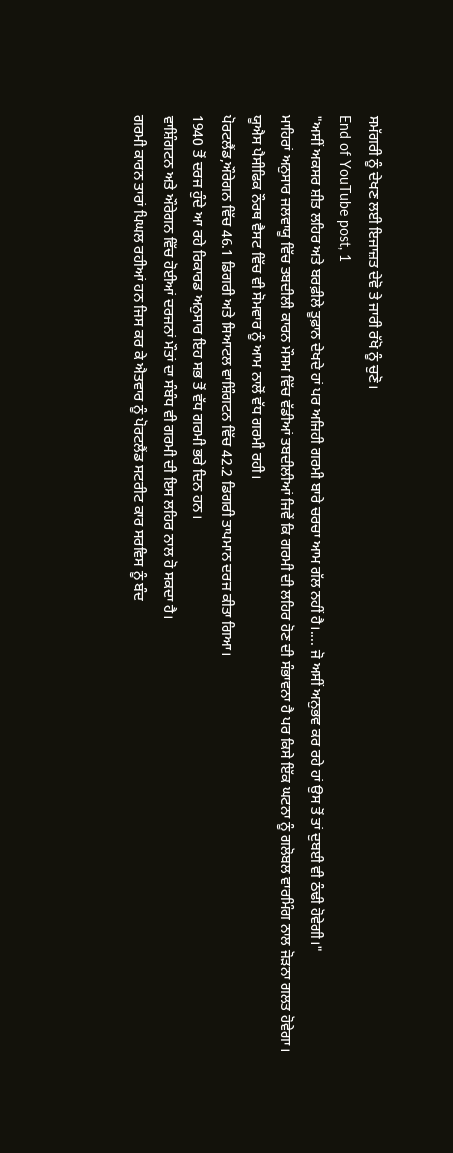ਸਮੱਗਰੀ ਨੂੰ ਦੇਖਣ ਲਈ ਇਜਾਜ਼ਤ ਦੇਵੋ ਤੇ ਜਾਰੀ ਰੱਖੋ ਨੂੰ ਚੁਣੋ।
End of YouTube post, 1
"ਅਸੀਂ ਅਕਸਰ ਸ਼ੀਤ ਲਹਿਰ ਅਤੇ ਬਰਫ਼ੀਲੇ ਤੂਫ਼ਾਨ ਦੇਖਦੇ ਹਾਂ ਪਰ ਅਜਿਹੀ ਗਰਮੀ ਬਾਰੇ ਚਰਚਾ ਆਮ ਗੱਲ ਨਹੀਂ ਹੈ।.... ਜੋ ਅਸੀਂ ਅਨੁਭਵ ਕਰ ਰਹੇ ਹਾਂ ਉਸ ਤੋਂ ਤਾਂ ਦੁਬਈ ਵੀ ਠੰਢੀ ਹੋਵੇਗੀ।"
ਮਾਹਿਰਾਂ ਅਨੁਸਾਰ ਜਲਵਾਯੂ ਵਿੱਚ ਤਬਦੀਲੀ ਕਾਰਨ ਮੌਸਮ ਵਿੱਚ ਵੱਡੀਆਂ ਤਬਦੀਲੀਆਂ ਜਿਵੇਂ ਕਿ ਗਰਮੀ ਦੀ ਲਹਿਰ ਹੋਣ ਦੀ ਸੰਭਾਵਨਾ ਹੈ ਪਰ ਕਿਸੇ ਇੱਕ ਘਟਨਾ ਨੂੰ ਗਲੋਬਲ ਵਾਰਮਿੰਗ ਨਾਲ ਜੋੜਨਾ ਗਲਤ ਹੋਵੇਗਾ।
ਯੂਐਸ ਪੈਸੀਫਿਕ ਨੌਰਥ ਵੈਸਟ ਵਿੱਚ ਵੀ ਸੋਮਵਾਰ ਨੂੰ ਆਮ ਨਾਲੋਂ ਵੱਧ ਗਰਮੀ ਰਹੀ।
ਪੋਰਟਲੈਂਡ,ਔਰੇਗਨ ਵਿੱਚ 46.1 ਡਿਗਰੀ ਅਤੇ ਸਿਆਟਲ ਵਾਸ਼ਿੰਗਟਨ ਵਿੱਚ 42.2 ਡਿਗਰੀ ਤਾਪਮਾਨ ਦਰਜ ਕੀਤਾ ਗਿਆ।
1940 ਤੋਂ ਦਰਜ ਹੁੰਦੇ ਆ ਰਹੇ ਰਿਕਾਰਡ ਅਨੁਸਾਰ ਇਹ ਸਭ ਤੋਂ ਵੱਧ ਗਰਮੀ ਭਰੇ ਦਿਨ ਹਨ।
ਵਾਸ਼ਿੰਗਟਨ ਅਤੇ ਔਰੇਗਨ ਵਿੱਚ ਹੋਈਆਂ ਦਰਜਨਾਂ ਮੌਤਾਂ ਦਾ ਸੰਬੰਧ ਵੀ ਗਰਮੀ ਦੀ ਇਸ ਲਹਿਰ ਨਾਲ ਹੋ ਸਕਦਾ ਹੈ।
ਗਰਮੀ ਕਾਰਨ ਤਾਰਾਂ ਪਿਘਲ ਰਹੀਆਂ ਹਨ ਜਿਸ ਕਰ ਕੇ ਐਤਵਾਰ ਨੂੰ ਪੋਰਟਲੈਂਡ ਸਟਰੀਟ ਕਾਰ ਸਰਵਿਸ ਨੂੰ ਬੰਦ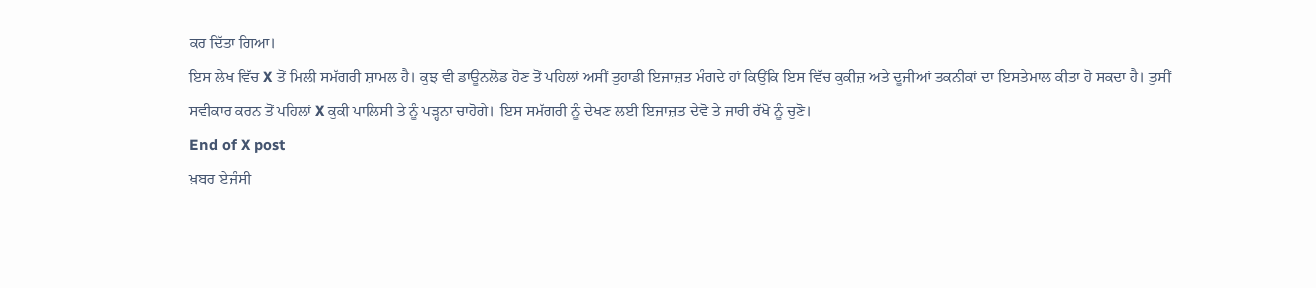ਕਰ ਦਿੱਤਾ ਗਿਆ।
ਇਸ ਲੇਖ ਵਿੱਚ X ਤੋਂ ਮਿਲੀ ਸਮੱਗਰੀ ਸ਼ਾਮਲ ਹੈ। ਕੁਝ ਵੀ ਡਾਊਨਲੋਡ ਹੋਣ ਤੋਂ ਪਹਿਲਾਂ ਅਸੀਂ ਤੁਹਾਡੀ ਇਜਾਜ਼ਤ ਮੰਗਦੇ ਹਾਂ ਕਿਉਂਕਿ ਇਸ ਵਿੱਚ ਕੁਕੀਜ਼ ਅਤੇ ਦੂਜੀਆਂ ਤਕਨੀਕਾਂ ਦਾ ਇਸਤੇਮਾਲ ਕੀਤਾ ਹੋ ਸਕਦਾ ਹੈ। ਤੁਸੀਂ ਸਵੀਕਾਰ ਕਰਨ ਤੋਂ ਪਹਿਲਾਂ X ਕੁਕੀ ਪਾਲਿਸੀ ਤੇ ਨੂੰ ਪੜ੍ਹਨਾ ਚਾਹੋਗੇ। ਇਸ ਸਮੱਗਰੀ ਨੂੰ ਦੇਖਣ ਲਈ ਇਜਾਜ਼ਤ ਦੇਵੋ ਤੇ ਜਾਰੀ ਰੱਖੋ ਨੂੰ ਚੁਣੋ।
End of X post
ਖ਼ਬਰ ਏਜੰਸੀ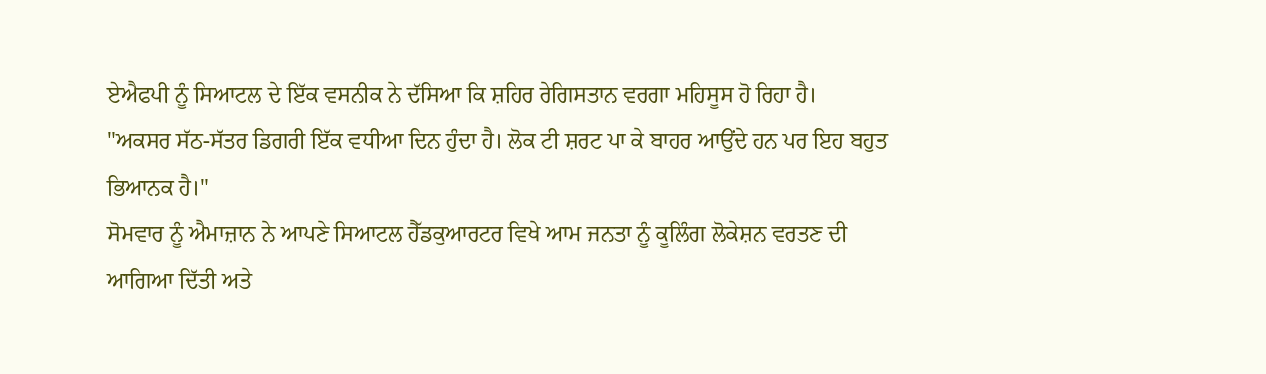ਏਐਫਪੀ ਨੂੰ ਸਿਆਟਲ ਦੇ ਇੱਕ ਵਸਨੀਕ ਨੇ ਦੱਸਿਆ ਕਿ ਸ਼ਹਿਰ ਰੇਗਿਸਤਾਨ ਵਰਗਾ ਮਹਿਸੂਸ ਹੋ ਰਿਹਾ ਹੈ।
"ਅਕਸਰ ਸੱਠ-ਸੱਤਰ ਡਿਗਰੀ ਇੱਕ ਵਧੀਆ ਦਿਨ ਹੁੰਦਾ ਹੈ। ਲੋਕ ਟੀ ਸ਼ਰਟ ਪਾ ਕੇ ਬਾਹਰ ਆਉਂਦੇ ਹਨ ਪਰ ਇਹ ਬਹੁਤ ਭਿਆਨਕ ਹੈ।"
ਸੋਮਵਾਰ ਨੂੰ ਐਮਾਜ਼ਾਨ ਨੇ ਆਪਣੇ ਸਿਆਟਲ ਹੈੱਡਕੁਆਰਟਰ ਵਿਖੇ ਆਮ ਜਨਤਾ ਨੂੰ ਕੂਲਿੰਗ ਲੋਕੇਸ਼ਨ ਵਰਤਣ ਦੀ ਆਗਿਆ ਦਿੱਤੀ ਅਤੇ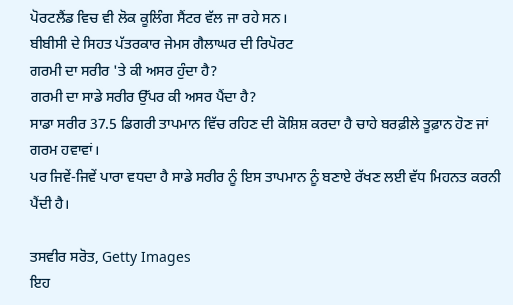ਪੋਰਟਲੈਂਡ ਵਿਚ ਵੀ ਲੋਕ ਕੂਲਿੰਗ ਸੈਂਟਰ ਵੱਲ ਜਾ ਰਹੇ ਸਨ।
ਬੀਬੀਸੀ ਦੇ ਸਿਹਤ ਪੱਤਰਕਾਰ ਜੇਮਸ ਗੈਲਾਘਰ ਦੀ ਰਿਪੋਰਟ
ਗਰਮੀ ਦਾ ਸਰੀਰ 'ਤੇ ਕੀ ਅਸਰ ਹੁੰਦਾ ਹੈ?
ਗਰਮੀ ਦਾ ਸਾਡੇ ਸਰੀਰ ਉੱਪਰ ਕੀ ਅਸਰ ਪੈਂਦਾ ਹੈ?
ਸਾਡਾ ਸਰੀਰ 37.5 ਡਿਗਰੀ ਤਾਪਮਾਨ ਵਿੱਚ ਰਹਿਣ ਦੀ ਕੋਸ਼ਿਸ਼ ਕਰਦਾ ਹੈ ਚਾਹੇ ਬਰਫ਼ੀਲੇ ਤੂਫ਼ਾਨ ਹੋਣ ਜਾਂ ਗਰਮ ਹਵਾਵਾਂ।
ਪਰ ਜਿਵੇਂ-ਜਿਵੇਂ ਪਾਰਾ ਵਧਦਾ ਹੈ ਸਾਡੇ ਸਰੀਰ ਨੂੰ ਇਸ ਤਾਪਮਾਨ ਨੂੰ ਬਣਾਏ ਰੱਖਣ ਲਈ ਵੱਧ ਮਿਹਨਤ ਕਰਨੀ ਪੈਂਦੀ ਹੈ।

ਤਸਵੀਰ ਸਰੋਤ, Getty Images
ਇਹ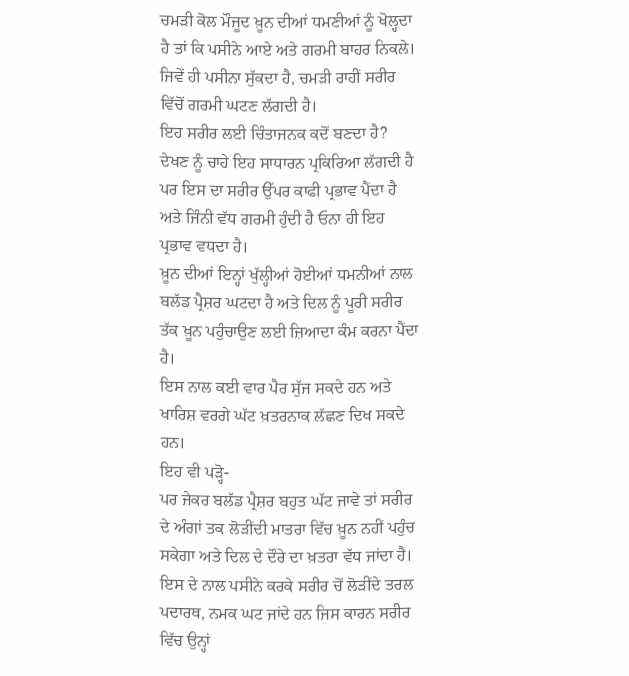ਚਮੜੀ ਕੋਲ ਮੌਜੂਦ ਖ਼ੂਨ ਦੀਆਂ ਧਮਣੀਆਂ ਨੂੰ ਖੋਲ੍ਹਦਾ ਹੈ ਤਾਂ ਕਿ ਪਸੀਨੇ ਆਏ ਅਤੇ ਗਰਮੀ ਬਾਹਰ ਨਿਕਲੇ। ਜਿਵੇਂ ਹੀ ਪਸੀਨਾ ਸੁੱਕਦਾ ਹੈ, ਚਮੜੀ ਰਾਹੀਂ ਸਰੀਰ ਵਿੱਚੋਂ ਗਰਮੀ ਘਟਣ ਲੱਗਦੀ ਹੈ।
ਇਹ ਸਰੀਰ ਲਈ ਚਿੰਤਾਜਨਕ ਕਦੋਂ ਬਣਦਾ ਹੈ?
ਦੇਖਣ ਨੂੰ ਚਾਹੇ ਇਹ ਸਾਧਾਰਨ ਪ੍ਰਕਿਰਿਆ ਲੱਗਦੀ ਹੈ ਪਰ ਇਸ ਦਾ ਸਰੀਰ ਉੱਪਰ ਕਾਫੀ ਪ੍ਰਭਾਵ ਪੈਂਦਾ ਹੈ ਅਤੇ ਜਿੰਨੀ ਵੱਧ ਗਰਮੀ ਹੁੰਦੀ ਹੈ ਓਨਾ ਹੀ ਇਹ ਪ੍ਰਭਾਵ ਵਧਦਾ ਹੈ।
ਖ਼ੂਨ ਦੀਆਂ ਇਨ੍ਹਾਂ ਖੁੱਲ੍ਹੀਆਂ ਹੋਈਆਂ ਧਮਨੀਆਂ ਨਾਲ ਬਲੱਡ ਪ੍ਰੈਸ਼ਰ ਘਟਦਾ ਹੈ ਅਤੇ ਦਿਲ ਨੂੰ ਪੂਰੀ ਸਰੀਰ ਤੱਕ ਖ਼ੂਨ ਪਹੁੰਚਾਉਣ ਲਈ ਜ਼ਿਆਦਾ ਕੰਮ ਕਰਨਾ ਪੈਂਦਾ ਹੈ।
ਇਸ ਨਾਲ ਕਈ ਵਾਰ ਪੈਰ ਸੁੱਜ ਸਕਦੇ ਹਨ ਅਤੇ ਖਾਰਿਸ਼ ਵਰਗੇ ਘੱਟ ਖ਼ਤਰਨਾਕ ਲੱਛਣ ਦਿਖ ਸਕਦੇ ਹਨ।
ਇਹ ਵੀ ਪੜ੍ਹੋ-
ਪਰ ਜੇਕਰ ਬਲੱਡ ਪ੍ਰੈਸ਼ਰ ਬਹੁਤ ਘੱਟ ਜਾਵੇ ਤਾਂ ਸਰੀਰ ਦੇ ਅੰਗਾਂ ਤਕ ਲੋੜੀਂਦੀ ਮਾਤਰਾ ਵਿੱਚ ਖ਼ੂਨ ਨਹੀਂ ਪਹੁੰਚ ਸਕੇਗਾ ਅਤੇ ਦਿਲ ਦੇ ਦੌਰੇ ਦਾ ਖ਼ਤਰਾ ਵੱਧ ਜਾਂਦਾ ਹੈ।
ਇਸ ਦੇ ਨਾਲ ਪਸੀਨੇ ਕਰਕੇ ਸਰੀਰ ਚੋਂ ਲੋੜੀਂਦੇ ਤਰਲ ਪਦਾਰਥ, ਨਮਕ ਘਟ ਜਾਂਦੇ ਹਨ ਜਿਸ ਕਾਰਨ ਸਰੀਰ ਵਿੱਚ ਉਨ੍ਹਾਂ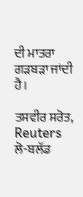ਦੀ ਮਾਤਰਾ ਗੜਬੜਾ ਜਾਂਦੀ ਹੈ।

ਤਸਵੀਰ ਸਰੋਤ, Reuters
ਲੋ-ਬਲੱਡ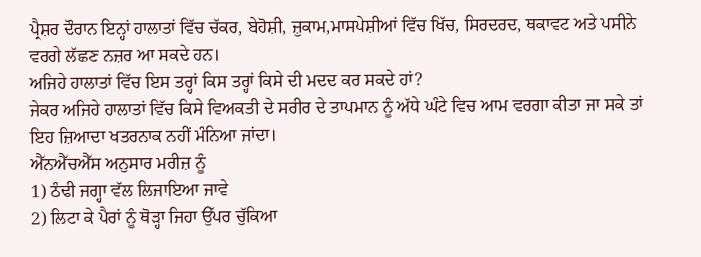ਪ੍ਰੈਸ਼ਰ ਦੌਰਾਨ ਇਨ੍ਹਾਂ ਹਾਲਾਤਾਂ ਵਿੱਚ ਚੱਕਰ, ਬੇਹੋਸ਼ੀ, ਜ਼ੁਕਾਮ,ਮਾਸਪੇਸ਼ੀਆਂ ਵਿੱਚ ਖਿੱਚ, ਸਿਰਦਰਦ, ਥਕਾਵਟ ਅਤੇ ਪਸੀਨੇ ਵਰਗੇ ਲੱਛਣ ਨਜ਼ਰ ਆ ਸਕਦੇ ਹਨ।
ਅਜਿਹੇ ਹਾਲਾਤਾਂ ਵਿੱਚ ਇਸ ਤਰ੍ਹਾਂ ਕਿਸ ਤਰ੍ਹਾਂ ਕਿਸੇ ਦੀ ਮਦਦ ਕਰ ਸਕਦੇ ਹਾਂ?
ਜੇਕਰ ਅਜਿਹੇ ਹਾਲਾਤਾਂ ਵਿੱਚ ਕਿਸੇ ਵਿਅਕਤੀ ਦੇ ਸਰੀਰ ਦੇ ਤਾਪਮਾਨ ਨੂੰ ਅੱਧੇ ਘੰਟੇ ਵਿਚ ਆਮ ਵਰਗਾ ਕੀਤਾ ਜਾ ਸਕੇ ਤਾਂ ਇਹ ਜ਼ਿਆਦਾ ਖਤਰਨਾਕ ਨਹੀਂ ਮੰਨਿਆ ਜਾਂਦਾ।
ਐੱਨਐੱਚਐੱਸ ਅਨੁਸਾਰ ਮਰੀਜ਼ ਨੂੰ
1) ਠੰਢੀ ਜਗ੍ਹਾ ਵੱਲ ਲਿਜਾਇਆ ਜਾਵੇ
2) ਲਿਟਾ ਕੇ ਪੈਰਾਂ ਨੂੰ ਥੋੜ੍ਹਾ ਜਿਹਾ ਉੱਪਰ ਚੁੱਕਿਆ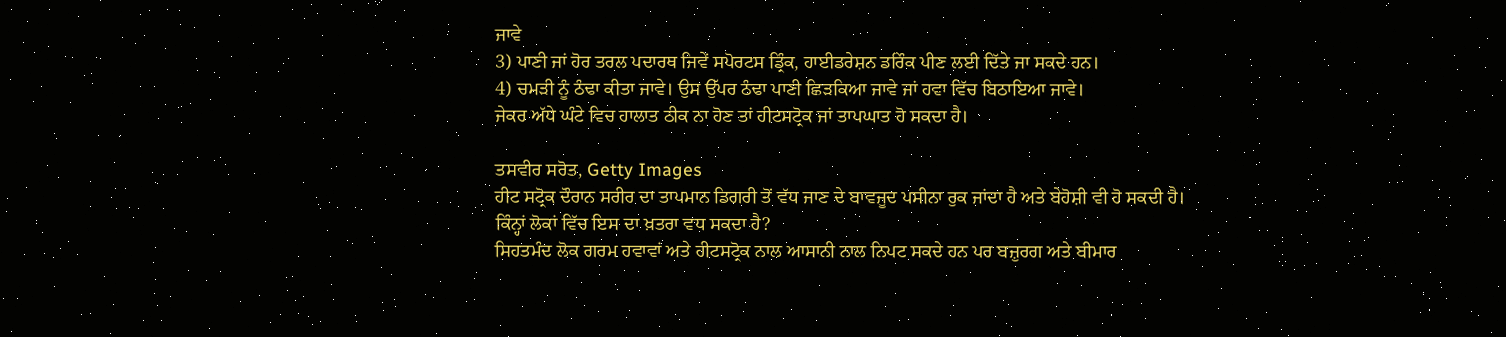ਜਾਵੇ
3) ਪਾਣੀ ਜਾਂ ਹੋਰ ਤਰਲ ਪਦਾਰਥ ਜਿਵੇਂ ਸਪੋਰਟਸ ਡ੍ਰਿੰਕ, ਹਾਈਡਰੇਸ਼ਨ ਡਰਿੰਕ ਪੀਣ ਲਈ ਦਿੱਤੇ ਜਾ ਸਕਦੇ ਹਨ।
4) ਚਮੜੀ ਨੂੰ ਠੰਢਾ ਕੀਤਾ ਜਾਵੇ। ਉਸ ਉੱਪਰ ਠੰਢਾ ਪਾਣੀ ਛਿੜਕਿਆ ਜਾਵੇ ਜਾਂ ਹਵਾ ਵਿੱਚ ਬਿਠਾਇਆ ਜਾਵੇ।
ਜੇਕਰ ਅੱਧੇ ਘੰਟੇ ਵਿਚ ਹਾਲਾਤ ਠੀਕ ਨਾ ਹੋਣ ਤਾਂ ਹੀਟਸਟ੍ਰੋਕ ਜਾਂ ਤਾਪਘਾਤ ਹੋ ਸਕਦਾ ਹੈ।

ਤਸਵੀਰ ਸਰੋਤ, Getty Images
ਹੀਟ ਸਟ੍ਰੋਕ ਦੌਰਾਨ ਸਰੀਰ ਦਾ ਤਾਪਮਾਨ ਡਿਗਰੀ ਤੋਂ ਵੱਧ ਜਾਣ ਦੇ ਬਾਵਜੂਦ ਪਸੀਨਾ ਰੁਕ ਜਾਂਦਾ ਹੈ ਅਤੇ ਬੇਹੋਸ਼ੀ ਵੀ ਹੋ ਸਕਦੀ ਹੈ।
ਕਿੰਨ੍ਹਾਂ ਲੋਕਾਂ ਵਿੱਚ ਇਸ ਦਾ ਖ਼ਤਰਾ ਵਧ ਸਕਦਾ ਹੈ?
ਸਿਹਤਮੰਦ ਲੋਕ ਗਰਮ ਹਵਾਵਾਂ ਅਤੇ ਹੀਟਸਟ੍ਰੋਕ ਨਾਲ ਆਸਾਨੀ ਨਾਲ ਨਿਪਟ ਸਕਦੇ ਹਨ ਪਰ ਬਜ਼ੁਰਗ ਅਤੇ ਬੀਮਾਰ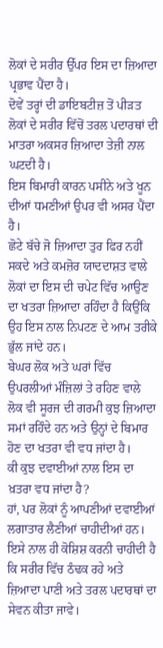ਲੋਕਾਂ ਦੇ ਸਰੀਰ ਉੱਪਰ ਇਸ ਦਾ ਜ਼ਿਆਦਾ ਪ੍ਰਭਾਵ ਪੈਂਦਾ ਹੈ।
ਦੋਵੇਂ ਤਰ੍ਹਾਂ ਦੀ ਡਾਇਬਟੀਜ਼ ਤੋਂ ਪੀੜਤ ਲੋਕਾਂ ਦੇ ਸਰੀਰ ਵਿੱਚੋਂ ਤਰਲ ਪਦਾਰਥਾਂ ਦੀ ਮਾਤਰਾ ਅਕਸਰ ਜ਼ਿਆਦਾ ਤੇਜ਼ੀ ਨਾਲ ਘਟਦੀ ਹੈ।
ਇਸ ਬਿਮਾਰੀ ਕਾਰਨ ਪਸੀਨੇ ਅਤੇ ਖੂਨ ਦੀਆਂ ਧਮਣੀਆਂ ਉਪਰ ਵੀ ਅਸਰ ਪੈਂਦਾ ਹੈ।
ਛੋਟੇ ਬੱਚੇ ਜੋ ਜ਼ਿਆਦਾ ਤੁਰ ਫਿਰ ਨਹੀਂ ਸਕਦੇ ਅਤੇ ਕਮਜ਼ੋਰ ਯਾਦਦਾਸ਼ਤ ਵਾਲੇ ਲੋਕਾਂ ਦਾ ਇਸ ਦੀ ਚਪੇਟ ਵਿੱਚ ਆਉਣ ਦਾ ਖਤਰਾ ਜ਼ਿਆਦਾ ਰਹਿੰਦਾ ਹੈ ਕਿਉਂਕਿ ਉਹ ਇਸ ਨਾਲ ਨਿਪਟਣ ਦੇ ਆਮ ਤਰੀਕੇ ਭੁੱਲ ਜਾਂਦੇ ਹਨ।
ਬੇਘਰ ਲੋਕ ਅਤੇ ਘਰਾਂ ਵਿੱਚ ਉਪਰਲੀਆਂ ਮੰਜ਼ਿਲਾਂ ਤੇ ਰਹਿਣ ਵਾਲੇ ਲੋਕ ਵੀ ਸੂਰਜ ਦੀ ਗਰਮੀ ਕੁਝ ਜ਼ਿਆਦਾ ਸਮਾਂ ਰਹਿੰਦੇ ਹਨ ਅਤੇ ਉਨ੍ਹਾਂ ਦੇ ਬਿਮਾਰ ਹੋਣ ਦਾ ਖਤਰਾ ਵੀ ਵਧ ਜਾਂਦਾ ਹੈ।
ਕੀ ਕੁਝ ਦਵਾਈਆਂ ਨਾਲ ਇਸ ਦਾ ਖ਼ਤਰਾ ਵਧ ਜਾਂਦਾ ਹੈ?
ਹਾਂ, ਪਰ ਲੋਕਾਂ ਨੂੰ ਆਪਣੀਆਂ ਦਵਾਈਆਂ ਲਗਾਤਾਰ ਲੈਣੀਆਂ ਚਾਹੀਦੀਆਂ ਹਨ।
ਇਸੇ ਨਾਲ ਹੀ ਕੋਸ਼ਿਸ਼ ਕਰਨੀ ਚਾਹੀਦੀ ਹੈ ਕਿ ਸਰੀਰ ਵਿੱਚ ਠੰਢਕ ਰਹੇ ਅਤੇ ਜ਼ਿਆਦਾ ਪਾਣੀ ਅਤੇ ਤਰਲ ਪਦਾਰਥਾਂ ਦਾ ਸੇਵਨ ਕੀਤਾ ਜਾਵੇ।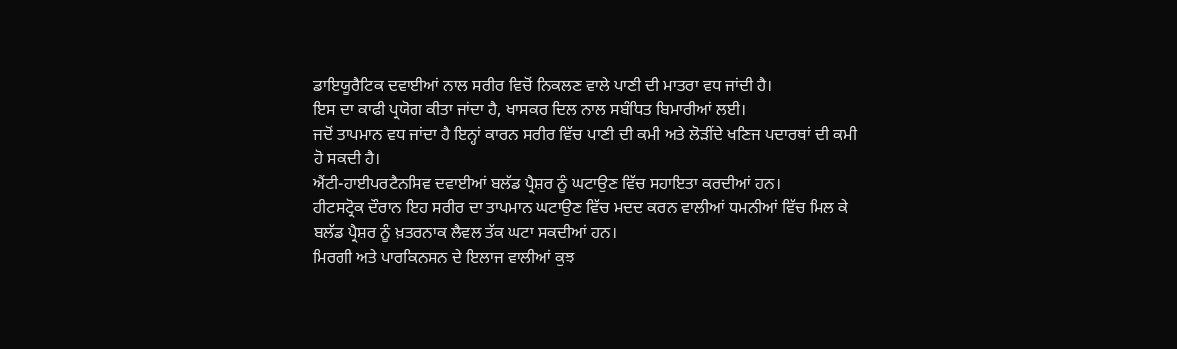ਡਾਇਯੂਰੈਟਿਕ ਦਵਾਈਆਂ ਨਾਲ ਸਰੀਰ ਵਿਚੋਂ ਨਿਕਲਣ ਵਾਲੇ ਪਾਣੀ ਦੀ ਮਾਤਰਾ ਵਧ ਜਾਂਦੀ ਹੈ।
ਇਸ ਦਾ ਕਾਫੀ ਪ੍ਰਯੋਗ ਕੀਤਾ ਜਾਂਦਾ ਹੈ, ਖਾਸਕਰ ਦਿਲ ਨਾਲ ਸਬੰਧਿਤ ਬਿਮਾਰੀਆਂ ਲਈ।
ਜਦੋਂ ਤਾਪਮਾਨ ਵਧ ਜਾਂਦਾ ਹੈ ਇਨ੍ਹਾਂ ਕਾਰਨ ਸਰੀਰ ਵਿੱਚ ਪਾਣੀ ਦੀ ਕਮੀ ਅਤੇ ਲੋੜੀਂਦੇ ਖਣਿਜ ਪਦਾਰਥਾਂ ਦੀ ਕਮੀ ਹੋ ਸਕਦੀ ਹੈ।
ਐਂਟੀ-ਹਾਈਪਰਟੈਨਸਿਵ ਦਵਾਈਆਂ ਬਲੱਡ ਪ੍ਰੈਸ਼ਰ ਨੂੰ ਘਟਾਉਣ ਵਿੱਚ ਸਹਾਇਤਾ ਕਰਦੀਆਂ ਹਨ।
ਹੀਟਸਟ੍ਰੋਕ ਦੌਰਾਨ ਇਹ ਸਰੀਰ ਦਾ ਤਾਪਮਾਨ ਘਟਾਉਣ ਵਿੱਚ ਮਦਦ ਕਰਨ ਵਾਲੀਆਂ ਧਮਨੀਆਂ ਵਿੱਚ ਮਿਲ ਕੇ ਬਲੱਡ ਪ੍ਰੈਸ਼ਰ ਨੂੰ ਖ਼ਤਰਨਾਕ ਲੈਵਲ ਤੱਕ ਘਟਾ ਸਕਦੀਆਂ ਹਨ।
ਮਿਰਗੀ ਅਤੇ ਪਾਰਕਿਨਸਨ ਦੇ ਇਲਾਜ ਵਾਲੀਆਂ ਕੁਝ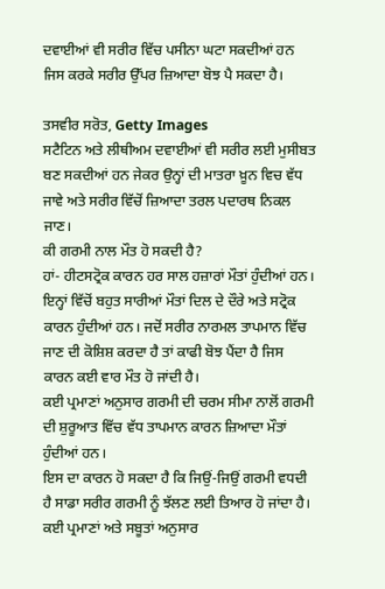ਦਵਾਈਆਂ ਵੀ ਸਰੀਰ ਵਿੱਚ ਪਸੀਨਾ ਘਟਾ ਸਕਦੀਆਂ ਹਨ ਜਿਸ ਕਰਕੇ ਸਰੀਰ ਉੱਪਰ ਜ਼ਿਆਦਾ ਬੋਝ ਪੈ ਸਕਦਾ ਹੈ।

ਤਸਵੀਰ ਸਰੋਤ, Getty Images
ਸਟੈਟਿਨ ਅਤੇ ਲੀਥੀਅਮ ਦਵਾਈਆਂ ਵੀ ਸਰੀਰ ਲਈ ਮੁਸੀਬਤ ਬਣ ਸਕਦੀਆਂ ਹਨ ਜੇਕਰ ਉਨ੍ਹਾਂ ਦੀ ਮਾਤਰਾ ਖ਼ੂਨ ਵਿਚ ਵੱਧ ਜਾਵੇ ਅਤੇ ਸਰੀਰ ਵਿੱਚੋਂ ਜ਼ਿਆਦਾ ਤਰਲ ਪਦਾਰਥ ਨਿਕਲ ਜਾਣ।
ਕੀ ਗਰਮੀ ਨਾਲ ਮੌਤ ਹੋ ਸਕਦੀ ਹੈ?
ਹਾਂ- ਹੀਟਸਟ੍ਰੋਕ ਕਾਰਨ ਹਰ ਸਾਲ ਹਜ਼ਾਰਾਂ ਮੌਤਾਂ ਹੁੰਦੀਆਂ ਹਨ।
ਇਨ੍ਹਾਂ ਵਿੱਚੋਂ ਬਹੁਤ ਸਾਰੀਆਂ ਮੌਤਾਂ ਦਿਲ ਦੇ ਦੌਰੇ ਅਤੇ ਸਟ੍ਰੋਕ ਕਾਰਨ ਹੁੰਦੀਆਂ ਹਨ। ਜਦੋਂ ਸਰੀਰ ਨਾਰਮਲ ਤਾਪਮਾਨ ਵਿੱਚ ਜਾਣ ਦੀ ਕੋਸ਼ਿਸ਼ ਕਰਦਾ ਹੈ ਤਾਂ ਕਾਫੀ ਬੋਝ ਪੈਂਦਾ ਹੈ ਜਿਸ ਕਾਰਨ ਕਈ ਵਾਰ ਮੌਤ ਹੋ ਜਾਂਦੀ ਹੈ।
ਕਈ ਪ੍ਰਮਾਣਾਂ ਅਨੁਸਾਰ ਗਰਮੀ ਦੀ ਚਰਮ ਸੀਮਾ ਨਾਲੋਂ ਗਰਮੀ ਦੀ ਸ਼ੁਰੂਆਤ ਵਿੱਚ ਵੱਧ ਤਾਪਮਾਨ ਕਾਰਨ ਜ਼ਿਆਦਾ ਮੌਤਾਂ ਹੁੰਦੀਆਂ ਹਨ।
ਇਸ ਦਾ ਕਾਰਨ ਹੋ ਸਕਦਾ ਹੈ ਕਿ ਜਿਉਂ-ਜਿਉਂ ਗਰਮੀ ਵਧਦੀ ਹੈ ਸਾਡਾ ਸਰੀਰ ਗਰਮੀ ਨੂੰ ਝੱਲਣ ਲਈ ਤਿਆਰ ਹੋ ਜਾਂਦਾ ਹੈ।
ਕਈ ਪ੍ਰਮਾਣਾਂ ਅਤੇ ਸਬੂਤਾਂ ਅਨੁਸਾਰ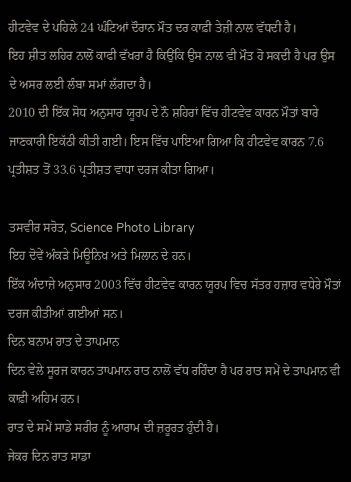ਹੀਟਵੇਵ ਦੇ ਪਹਿਲੇ 24 ਘੰਟਿਆਂ ਦੌਰਾਨ ਮੌਤ ਦਰ ਕਾਫ਼ੀ ਤੇਜ਼ੀ ਨਾਲ ਵੱਧਦੀ ਹੈ।
ਇਹ ਸ਼ੀਤ ਲਹਿਰ ਨਾਲੋਂ ਕਾਫੀ ਵੱਖਰਾ ਹੈ ਕਿਉਂਕਿ ਉਸ ਨਾਲ ਵੀ ਮੌਤ ਹੋ ਸਕਦੀ ਹੈ ਪਰ ਉਸ ਦੇ ਅਸਰ ਲਈ ਲੰਬਾ ਸਮਾਂ ਲੱਗਦਾ ਹੈ।
2010 ਦੀ ਇੱਕ ਸੋਧ ਅਨੁਸਾਰ ਯੂਰਪ ਦੇ ਨੌ ਸ਼ਹਿਰਾਂ ਵਿੱਚ ਹੀਟਵੇਵ ਕਾਰਨ ਮੌਤਾਂ ਬਾਰੇ ਜਾਣਕਾਰੀ ਇਕੱਠੀ ਕੀਤੀ ਗਈ। ਇਸ ਵਿੱਚ ਪਾਇਆ ਗਿਆ ਕਿ ਹੀਟਵੇਵ ਕਾਰਨ 7.6 ਪ੍ਰਤੀਸ਼ਤ ਤੋਂ 33.6 ਪ੍ਰਤੀਸ਼ਤ ਵਾਧਾ ਦਰਜ ਕੀਤਾ ਗਿਆ।

ਤਸਵੀਰ ਸਰੋਤ, Science Photo Library
ਇਹ ਦੋਵੇਂ ਅੰਕੜੇ ਮਿਊਨਿਖ ਅਤੇ ਮਿਲਾਨ ਦੇ ਹਨ।
ਇੱਕ ਅੰਦਾਜ਼ੇ ਅਨੁਸਾਰ 2003 ਵਿੱਚ ਹੀਟਵੇਵ ਕਾਰਨ ਯੂਰਪ ਵਿਚ ਸੱਤਰ ਹਜ਼ਾਰ ਵਧੇਰੇ ਮੌਤਾਂ ਦਰਜ ਕੀਤੀਆਂ ਗਈਆਂ ਸਨ।
ਦਿਨ ਬਨਾਮ ਰਾਤ ਦੇ ਤਾਪਮਾਨ
ਦਿਨ ਵੇਲੇ ਸੂਰਜ ਕਾਰਨ ਤਾਪਮਾਨ ਰਾਤ ਨਾਲੋਂ ਵੱਧ ਰਹਿੰਦਾ ਹੈ ਪਰ ਰਾਤ ਸਮੇਂ ਦੇ ਤਾਪਮਾਨ ਵੀ ਕਾਫ਼ੀ ਅਹਿਮ ਹਨ।
ਰਾਤ ਦੇ ਸਮੇਂ ਸਾਡੇ ਸਰੀਰ ਨੂੰ ਆਰਾਮ ਦੀ ਜ਼ਰੂਰਤ ਹੁੰਦੀ ਹੈ।
ਜੇਕਰ ਦਿਨ ਰਾਤ ਸਾਡਾ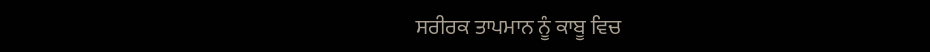ਸਰੀਰਕ ਤਾਪਮਾਨ ਨੂੰ ਕਾਬੂ ਵਿਚ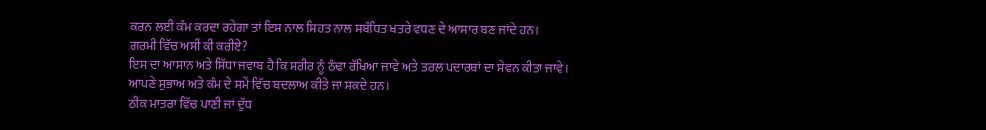ਕਰਨ ਲਈ ਕੰਮ ਕਰਦਾ ਰਹੇਗਾ ਤਾਂ ਇਸ ਨਾਲ ਸਿਹਤ ਨਾਲ ਸਬੰਧਿਤ ਖਤਰੇ ਵਧਣ ਦੇ ਆਸਾਰ ਬਣ ਜਾਂਦੇ ਹਨ।
ਗਰਮੀ ਵਿੱਚ ਅਸੀਂ ਕੀ ਕਰੀਏ?
ਇਸ ਦਾ ਆਸਾਨ ਅਤੇ ਸਿੱਧਾ ਜਵਾਬ ਹੈ ਕਿ ਸਰੀਰ ਨੂੰ ਠੰਢਾ ਰੱਖਿਆ ਜਾਵੇ ਅਤੇ ਤਰਲ ਪਦਾਰਥਾਂ ਦਾ ਸੇਵਨ ਕੀਤਾ ਜਾਵੇ।
ਆਪਣੇ ਸੁਭਾਅ ਅਤੇ ਕੰਮ ਦੇ ਸਮੇਂ ਵਿੱਚ ਬਦਲਾਅ ਕੀਤੇ ਜਾ ਸਕਦੇ ਹਨ।
ਠੀਕ ਮਾਤਰਾ ਵਿੱਚ ਪਾਣੀ ਜਾਂ ਦੁੱਧ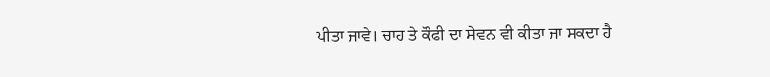ਪੀਤਾ ਜਾਵੇ। ਚਾਹ ਤੇ ਕੌਫੀ ਦਾ ਸੇਵਨ ਵੀ ਕੀਤਾ ਜਾ ਸਕਦਾ ਹੈ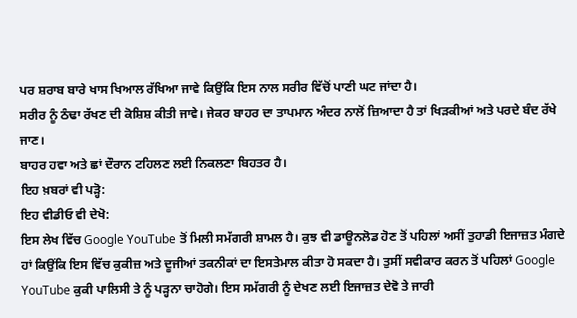ਪਰ ਸ਼ਰਾਬ ਬਾਰੇ ਖਾਸ ਖਿਆਲ ਰੱਖਿਆ ਜਾਵੇ ਕਿਉਂਕਿ ਇਸ ਨਾਲ ਸਰੀਰ ਵਿੱਚੋਂ ਪਾਣੀ ਘਟ ਜਾਂਦਾ ਹੈ।
ਸਰੀਰ ਨੂੰ ਠੰਢਾ ਰੱਖਣ ਦੀ ਕੋਸ਼ਿਸ਼ ਕੀਤੀ ਜਾਵੇ। ਜੇਕਰ ਬਾਹਰ ਦਾ ਤਾਪਮਾਨ ਅੰਦਰ ਨਾਲੋਂ ਜ਼ਿਆਦਾ ਹੈ ਤਾਂ ਖਿੜਕੀਆਂ ਅਤੇ ਪਰਦੇ ਬੰਦ ਰੱਖੇ ਜਾਣ।
ਬਾਹਰ ਹਵਾ ਅਤੇ ਛਾਂ ਦੌਰਾਨ ਟਹਿਲਣ ਲਈ ਨਿਕਲਣਾ ਬਿਹਤਰ ਹੈ।
ਇਹ ਖ਼ਬਰਾਂ ਵੀ ਪੜ੍ਹੋ:
ਇਹ ਵੀਡੀਓ ਵੀ ਦੇਖੋ:
ਇਸ ਲੇਖ ਵਿੱਚ Google YouTube ਤੋਂ ਮਿਲੀ ਸਮੱਗਰੀ ਸ਼ਾਮਲ ਹੈ। ਕੁਝ ਵੀ ਡਾਊਨਲੋਡ ਹੋਣ ਤੋਂ ਪਹਿਲਾਂ ਅਸੀਂ ਤੁਹਾਡੀ ਇਜਾਜ਼ਤ ਮੰਗਦੇ ਹਾਂ ਕਿਉਂਕਿ ਇਸ ਵਿੱਚ ਕੁਕੀਜ਼ ਅਤੇ ਦੂਜੀਆਂ ਤਕਨੀਕਾਂ ਦਾ ਇਸਤੇਮਾਲ ਕੀਤਾ ਹੋ ਸਕਦਾ ਹੈ। ਤੁਸੀਂ ਸਵੀਕਾਰ ਕਰਨ ਤੋਂ ਪਹਿਲਾਂ Google YouTube ਕੁਕੀ ਪਾਲਿਸੀ ਤੇ ਨੂੰ ਪੜ੍ਹਨਾ ਚਾਹੋਗੇ। ਇਸ ਸਮੱਗਰੀ ਨੂੰ ਦੇਖਣ ਲਈ ਇਜਾਜ਼ਤ ਦੇਵੋ ਤੇ ਜਾਰੀ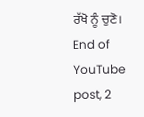ਰੱਖੋ ਨੂੰ ਚੁਣੋ।
End of YouTube post, 2